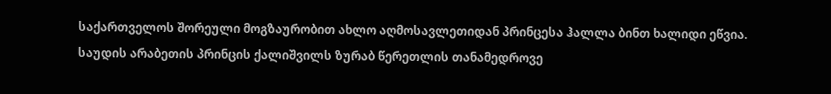საქართველოს შორეული მოგზაურობით ახლო აღმოსავლეთიდან პრინცესა ჰალლა ბინთ ხალიდი ეწვია. საუდის არაბეთის პრინცის ქალიშვილს ზურაბ წერეთლის თანამედროვე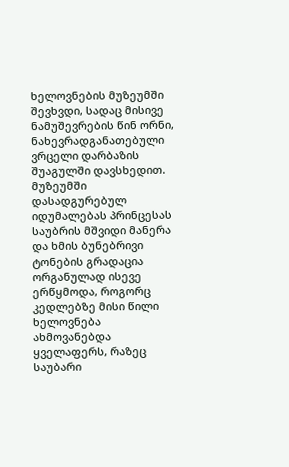ხელოვნების მუზეუმში შევხვდი, სადაც მისივე ნამუშევრების წინ ორნი, ნახევრადგანათებული ვრცელი დარბაზის შუაგულში დავსხედით. მუზეუმში დასადგურებულ იდუმალებას პრინცესას საუბრის მშვიდი მანერა და ხმის ბუნებრივი ტონების გრადაცია ორგანულად ისევე ერწყმოდა, როგორც კედლებზე მისი წილი ხელოვნება ახმოვანებდა ყველაფერს, რაზეც საუბარი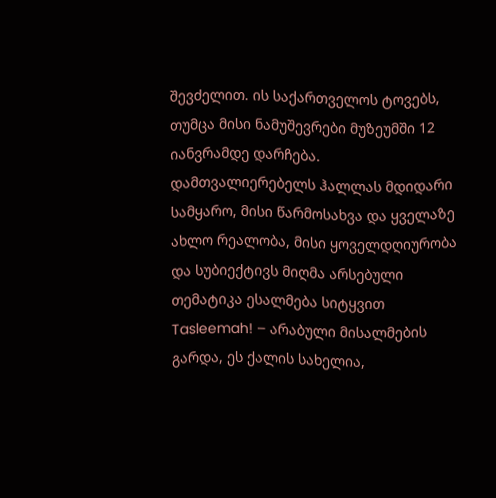შევძელით. ის საქართველოს ტოვებს, თუმცა მისი ნამუშევრები მუზეუმში 12 იანვრამდე დარჩება.
დამთვალიერებელს ჰალლას მდიდარი სამყარო, მისი წარმოსახვა და ყველაზე ახლო რეალობა, მისი ყოველდღიურობა და სუბიექტივს მიღმა არსებული თემატიკა ესალმება სიტყვით Tasleemah! – არაბული მისალმების გარდა, ეს ქალის სახელია,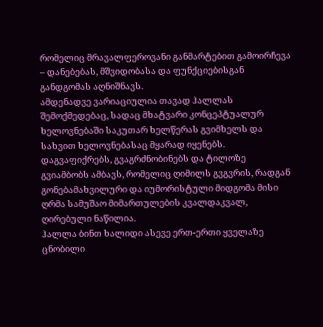რომელიც მრავალფეროვანი განმარტებით გამოირჩევა – დანებებას, მშვიდობასა და ფუნქციებისგან განდგომას აღნიშნავს.
ამდენადვე ვარიაციულია თავად ჰალლას შემოქმედებაც, სადაც მხატვარი კონცეპტუალურ ხელოვნებაში საკუთარ ხელწერას გვიმხელს და სახვით ხელოვნებასაც მყარად იყენებს. დაგვაფიქრებს, გვაგრძნობინებს და ტილოზე გვიამბობს ამბავს, რომელიც ღიმილს გვგვრის, რადგან გონებამახვილური და იუმორისტული მიდგომა მისი ღრმა სამუშაო მიმართულების კვალდაკვალ, ღირებული ნაწილია.
ჰალლა ბინთ ხალიდი ასევე ერთ-ერთი ყველაზე ცნობილი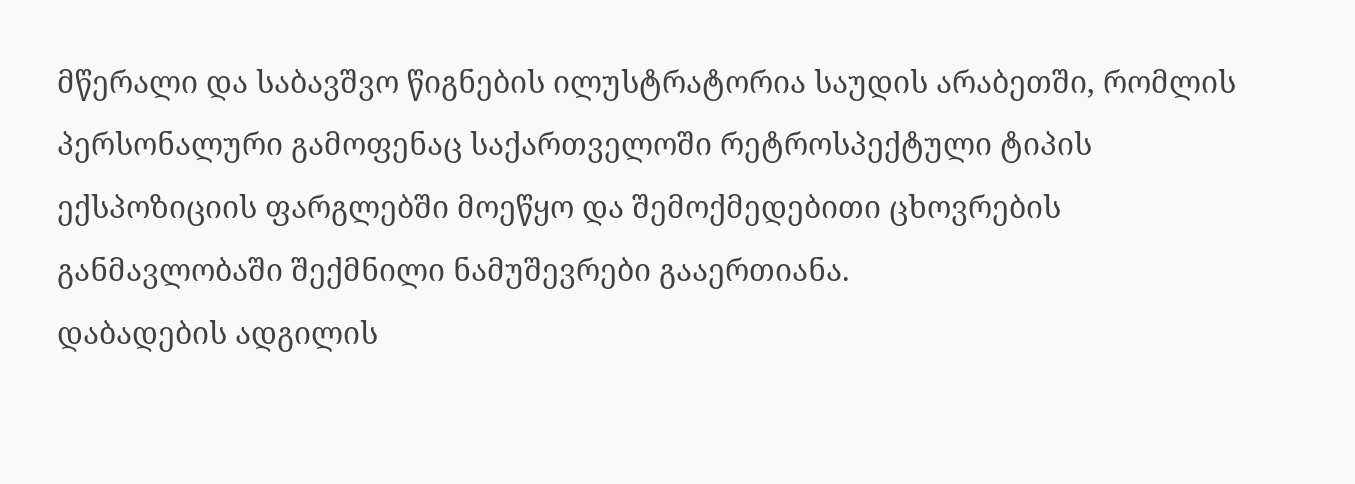მწერალი და საბავშვო წიგნების ილუსტრატორია საუდის არაბეთში, რომლის პერსონალური გამოფენაც საქართველოში რეტროსპექტული ტიპის ექსპოზიციის ფარგლებში მოეწყო და შემოქმედებითი ცხოვრების განმავლობაში შექმნილი ნამუშევრები გააერთიანა.
დაბადების ადგილის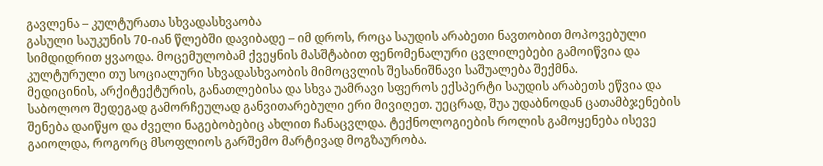გავლენა – კულტურათა სხვადასხვაობა
გასული საუკუნის 70-იან წლებში დავიბადე – იმ დროს, როცა საუდის არაბეთი ნავთობით მოპოვებული სიმდიდრით ყვაოდა. მოცემულობამ ქვეყნის მასშტაბით ფენომენალური ცვლილებები გამოიწვია და კულტურული თუ სოციალური სხვადასხვაობის მიმოცვლის შესანიშნავი საშუალება შექმნა.
მედიცინის, არქიტექტურის, განათლებისა და სხვა უამრავი სფეროს ექსპერტი საუდის არაბეთს ეწვია და საბოლოო შედეგად გამორჩეულად განვითარებული ერი მივიღეთ. უეცრად, შუა უდაბნოდან ცათამბჯენების შენება დაიწყო და ძველი ნაგებობებიც ახლით ჩანაცვლდა. ტექნოლოგიების როლის გამოყენება ისევე გაიოლდა, როგორც მსოფლიოს გარშემო მარტივად მოგზაურობა.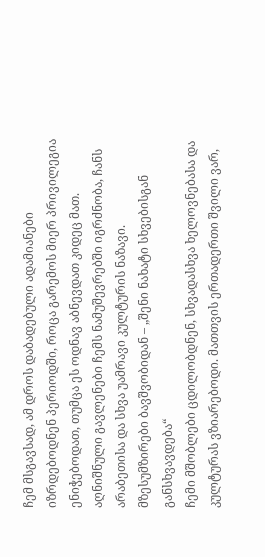ჩემ მსგავსად, ამ დროს დაბადებული ადამიანები იზრდებოდნენ პერიოდში, როცა გარემოს მიერ პრივილეგია ენიჭებოდათ, თუმცა ეს ოდნავ აბნევდათ კიდეც მათ. აღნიშნული გავლენები ჩემს ნამუშევრებში იგრძნობა, ჩანს არაბეთისა და სხვა უამრავი კულტურის ნაზავი.
მზესუმზირები ბავშვობიდან – „შენი ნახატი სხვებისგან განსხვავდება“
ჩემი მშობლები ცდილობდნენ, სხვადასხვა ხელოვნებასა და კულტურას ვზიარებოდი. მათთვის ერთადერთი შვილი ვარ,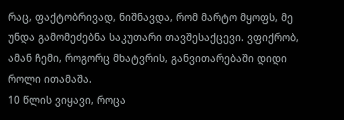რაც, ფაქტობრივად, ნიშნავდა, რომ მარტო მყოფს, მე უნდა გამომეძებნა საკუთარი თავშესაქცევი. ვფიქრობ, ამან ჩემი, როგორც მხატვრის, განვითარებაში დიდი როლი ითამაშა.
10 წლის ვიყავი, როცა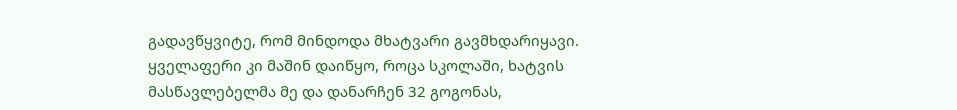გადავწყვიტე, რომ მინდოდა მხატვარი გავმხდარიყავი. ყველაფერი კი მაშინ დაიწყო, როცა სკოლაში, ხატვის მასწავლებელმა მე და დანარჩენ 32 გოგონას,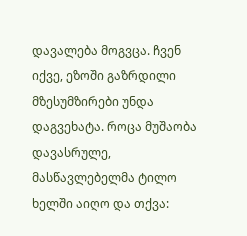დავალება მოგვცა. ჩვენ იქვე, ეზოში გაზრდილი მზესუმზირები უნდა დაგვეხატა. როცა მუშაობა დავასრულე, მასწავლებელმა ტილო ხელში აიღო და თქვა: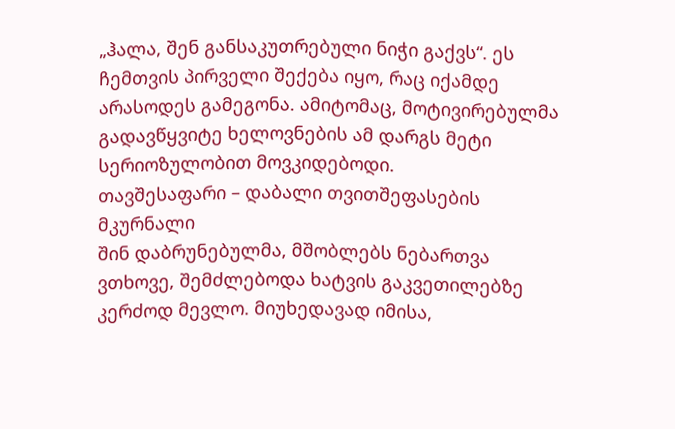„ჰალა, შენ განსაკუთრებული ნიჭი გაქვს“. ეს ჩემთვის პირველი შექება იყო, რაც იქამდე არასოდეს გამეგონა. ამიტომაც, მოტივირებულმა გადავწყვიტე ხელოვნების ამ დარგს მეტი სერიოზულობით მოვკიდებოდი.
თავშესაფარი – დაბალი თვითშეფასების მკურნალი
შინ დაბრუნებულმა, მშობლებს ნებართვა ვთხოვე, შემძლებოდა ხატვის გაკვეთილებზე კერძოდ მევლო. მიუხედავად იმისა,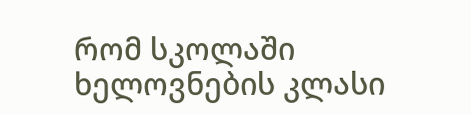რომ სკოლაში ხელოვნების კლასი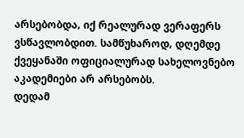არსებობდა, იქ რეალურად ვერაფერს ვსწავლობდით. სამწუხაროდ, დღემდე ქვეყანაში ოფიციალურად სახელოვნებო აკადემიები არ არსებობს.
დედამ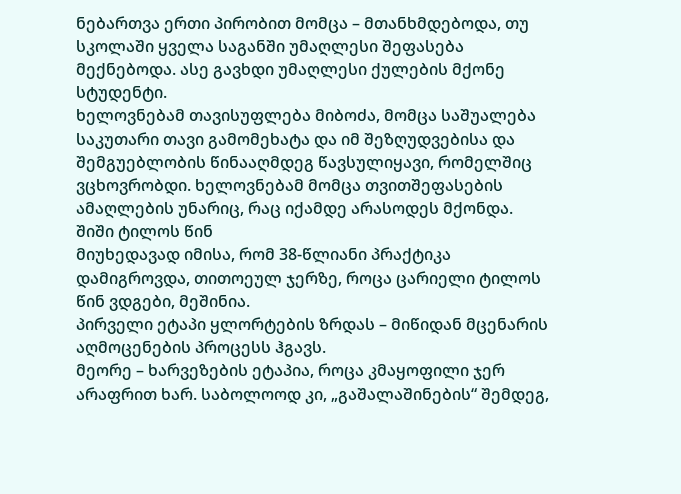ნებართვა ერთი პირობით მომცა – მთანხმდებოდა, თუ სკოლაში ყველა საგანში უმაღლესი შეფასება მექნებოდა. ასე გავხდი უმაღლესი ქულების მქონე სტუდენტი.
ხელოვნებამ თავისუფლება მიბოძა, მომცა საშუალება საკუთარი თავი გამომეხატა და იმ შეზღუდვებისა და შემგუებლობის წინააღმდეგ წავსულიყავი, რომელშიც ვცხოვრობდი. ხელოვნებამ მომცა თვითშეფასების ამაღლების უნარიც, რაც იქამდე არასოდეს მქონდა.
შიში ტილოს წინ
მიუხედავად იმისა, რომ 38-წლიანი პრაქტიკა დამიგროვდა, თითოეულ ჯერზე, როცა ცარიელი ტილოს წინ ვდგები, მეშინია.
პირველი ეტაპი ყლორტების ზრდას – მიწიდან მცენარის აღმოცენების პროცესს ჰგავს.
მეორე – ხარვეზების ეტაპია, როცა კმაყოფილი ჯერ არაფრით ხარ. საბოლოოდ კი, „გაშალაშინების“ შემდეგ,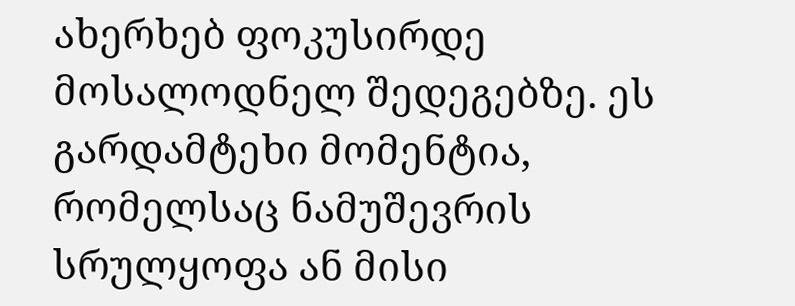ახერხებ ფოკუსირდე მოსალოდნელ შედეგებზე. ეს გარდამტეხი მომენტია, რომელსაც ნამუშევრის სრულყოფა ან მისი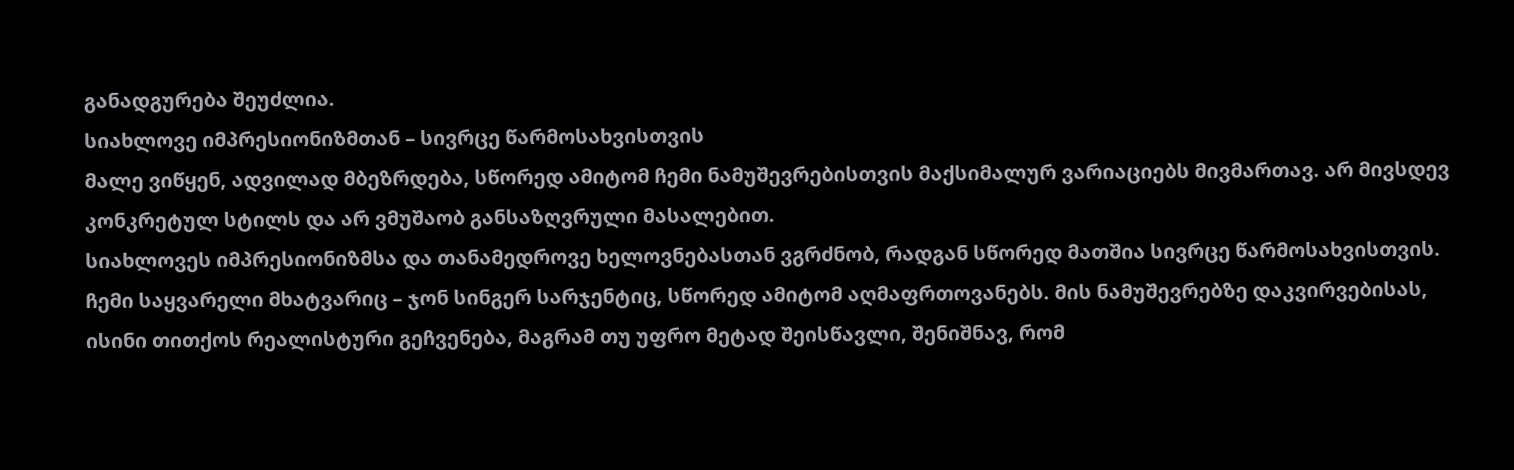განადგურება შეუძლია.
სიახლოვე იმპრესიონიზმთან – სივრცე წარმოსახვისთვის
მალე ვიწყენ, ადვილად მბეზრდება, სწორედ ამიტომ ჩემი ნამუშევრებისთვის მაქსიმალურ ვარიაციებს მივმართავ. არ მივსდევ კონკრეტულ სტილს და არ ვმუშაობ განსაზღვრული მასალებით.
სიახლოვეს იმპრესიონიზმსა და თანამედროვე ხელოვნებასთან ვგრძნობ, რადგან სწორედ მათშია სივრცე წარმოსახვისთვის. ჩემი საყვარელი მხატვარიც – ჯონ სინგერ სარჯენტიც, სწორედ ამიტომ აღმაფრთოვანებს. მის ნამუშევრებზე დაკვირვებისას, ისინი თითქოს რეალისტური გეჩვენება, მაგრამ თუ უფრო მეტად შეისწავლი, შენიშნავ, რომ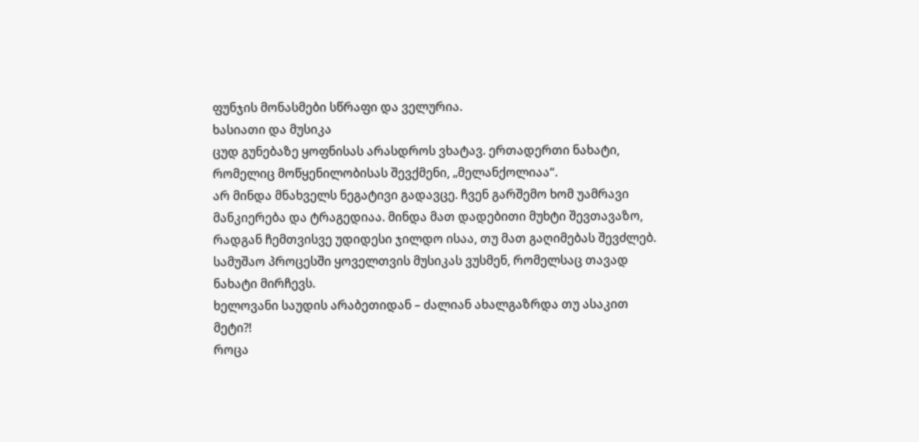ფუნჯის მონასმები სწრაფი და ველურია.
ხასიათი და მუსიკა
ცუდ გუნებაზე ყოფნისას არასდროს ვხატავ. ერთადერთი ნახატი, რომელიც მოწყენილობისას შევქმენი, „მელანქოლიაა“.
არ მინდა მნახველს ნეგატივი გადავცე. ჩვენ გარშემო ხომ უამრავი მანკიერება და ტრაგედიაა. მინდა მათ დადებითი მუხტი შევთავაზო, რადგან ჩემთვისვე უდიდესი ჯილდო ისაა, თუ მათ გაღიმებას შევძლებ.
სამუშაო პროცესში ყოველთვის მუსიკას ვუსმენ, რომელსაც თავად ნახატი მირჩევს.
ხელოვანი საუდის არაბეთიდან – ძალიან ახალგაზრდა თუ ასაკით მეტი?!
როცა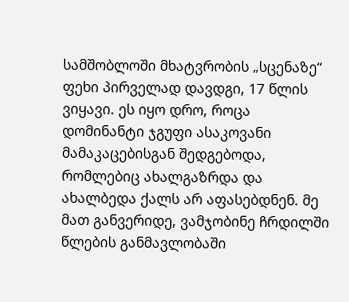სამშობლოში მხატვრობის „სცენაზე“ ფეხი პირველად დავდგი, 17 წლის ვიყავი. ეს იყო დრო, როცა დომინანტი ჯგუფი ასაკოვანი მამაკაცებისგან შედგებოდა, რომლებიც ახალგაზრდა და ახალბედა ქალს არ აფასებდნენ. მე მათ განვერიდე, ვამჯობინე ჩრდილში წლების განმავლობაში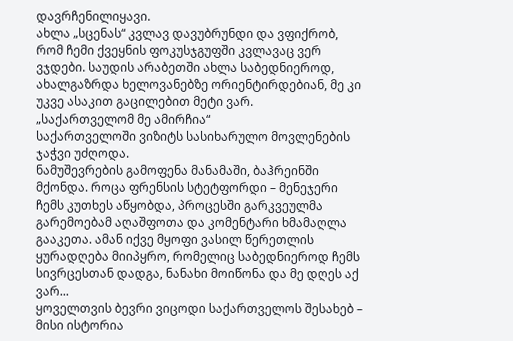დავრჩენილიყავი.
ახლა „სცენას“ კვლავ დავუბრუნდი და ვფიქრობ, რომ ჩემი ქვეყნის ფოკუსჯგუფში კვლავაც ვერ ვჯდები. საუდის არაბეთში ახლა საბედნიეროდ, ახალგაზრდა ხელოვანებზე ორიენტირდებიან, მე კი უკვე ასაკით გაცილებით მეტი ვარ.
„საქართველომ მე ამირჩია“
საქართველოში ვიზიტს სასიხარულო მოვლენების ჯაჭვი უძღოდა.
ნამუშევრების გამოფენა მანამაში, ბაჰრეინში მქონდა. როცა ფრენსის სტეტფორდი – მენეჯერი ჩემს კუთხეს აწყობდა, პროცესში გარკვეულმა გარემოებამ აღაშფოთა და კომენტარი ხმამაღლა გააკეთა. ამან იქვე მყოფი ვასილ წერეთლის ყურადღება მიიპყრო, რომელიც საბედნიეროდ ჩემს სივრცესთან დადგა, ნანახი მოიწონა და მე დღეს აქ ვარ...
ყოველთვის ბევრი ვიცოდი საქართველოს შესახებ – მისი ისტორია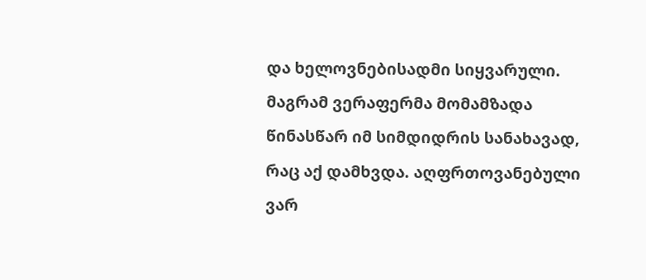და ხელოვნებისადმი სიყვარული. მაგრამ ვერაფერმა მომამზადა წინასწარ იმ სიმდიდრის სანახავად, რაც აქ დამხვდა. აღფრთოვანებული ვარ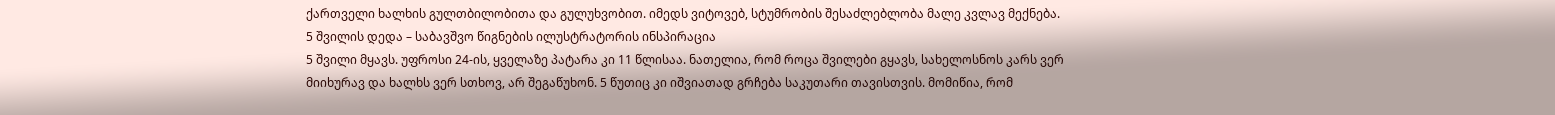ქართველი ხალხის გულთბილობითა და გულუხვობით. იმედს ვიტოვებ, სტუმრობის შესაძლებლობა მალე კვლავ მექნება.
5 შვილის დედა – საბავშვო წიგნების ილუსტრატორის ინსპირაცია
5 შვილი მყავს. უფროსი 24-ის, ყველაზე პატარა კი 11 წლისაა. ნათელია, რომ როცა შვილები გყავს, სახელოსნოს კარს ვერ მიიხურავ და ხალხს ვერ სთხოვ, არ შეგაწუხონ. 5 წუთიც კი იშვიათად გრჩება საკუთარი თავისთვის. მომიწია, რომ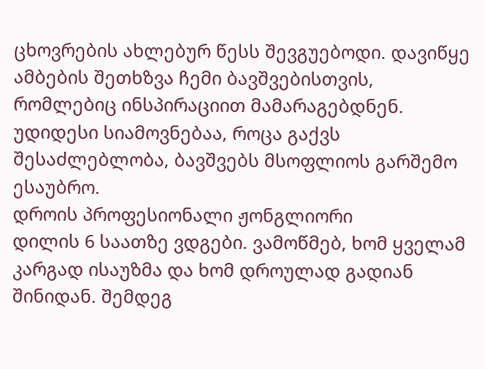ცხოვრების ახლებურ წესს შევგუებოდი. დავიწყე ამბების შეთხზვა ჩემი ბავშვებისთვის, რომლებიც ინსპირაციით მამარაგებდნენ. უდიდესი სიამოვნებაა, როცა გაქვს შესაძლებლობა, ბავშვებს მსოფლიოს გარშემო ესაუბრო.
დროის პროფესიონალი ჟონგლიორი
დილის 6 საათზე ვდგები. ვამოწმებ, ხომ ყველამ კარგად ისაუზმა და ხომ დროულად გადიან შინიდან. შემდეგ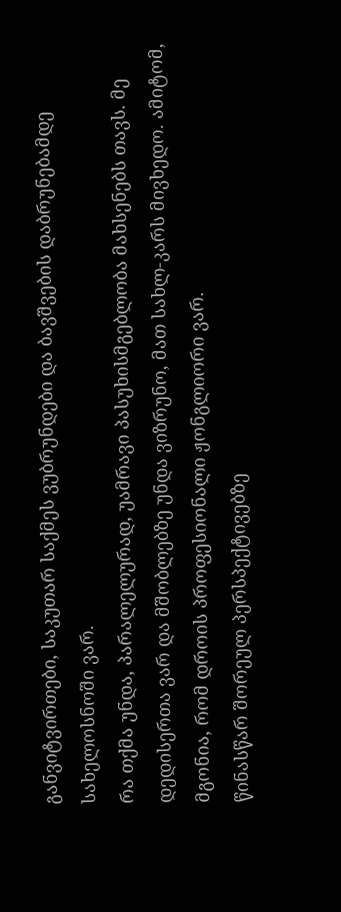განვიტვირთები, საკუთარ საქმეს ვუბრუნდები და ბავშვების დაბრუნებამდე სახელოსნოში ვარ.
რა თქმა უნდა, პარალელურად, უამრავი პასუხისმგებლობა მახსენებს თავს. მე დედისერთა ვარ და მშობლებზე უნდა ვიზრუნო, მათ სახლ-კარს მივხედო. ამიტომ, მგონია, რომ დროის პროფესიონალი ჟონგლიორი ვარ.
წინასწარ შორეულ პერსპექტივებზე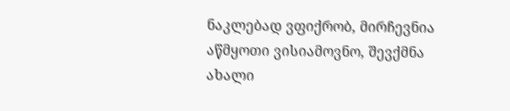ნაკლებად ვფიქრობ, მირჩევნია აწმყოთი ვისიამოვნო, შევქმნა ახალი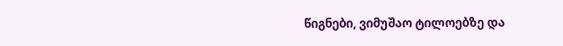წიგნები, ვიმუშაო ტილოებზე და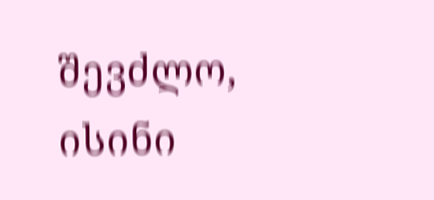შევძლო, ისინი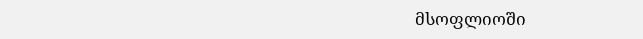მსოფლიოში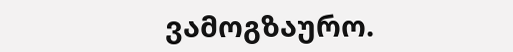ვამოგზაურო.